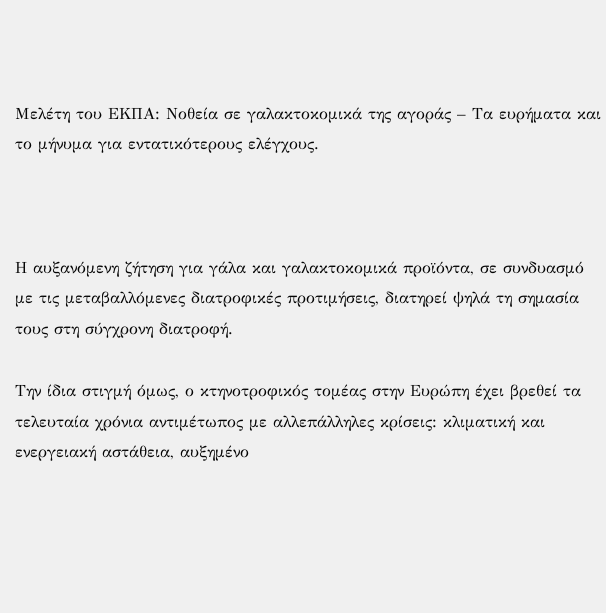Μελέτη του ΕΚΠΑ: Νοθεία σε γαλακτοκομικά της αγοράς – Τα ευρήματα και το μήνυμα για εντατικότερους ελέγχους.



Η αυξανόμενη ζήτηση για γάλα και γαλακτοκομικά προϊόντα, σε συνδυασμό με τις μεταβαλλόμενες διατροφικές προτιμήσεις, διατηρεί ψηλά τη σημασία τους στη σύγχρονη διατροφή.

Την ίδια στιγμή όμως, ο κτηνοτροφικός τομέας στην Ευρώπη έχει βρεθεί τα τελευταία χρόνια αντιμέτωπος με αλλεπάλληλες κρίσεις: κλιματική και ενεργειακή αστάθεια, αυξημένο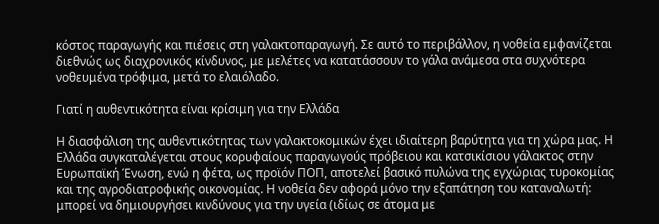κόστος παραγωγής και πιέσεις στη γαλακτοπαραγωγή. Σε αυτό το περιβάλλον, η νοθεία εμφανίζεται διεθνώς ως διαχρονικός κίνδυνος, με μελέτες να κατατάσσουν το γάλα ανάμεσα στα συχνότερα νοθευμένα τρόφιμα, μετά το ελαιόλαδο.

Γιατί η αυθεντικότητα είναι κρίσιμη για την Ελλάδα

Η διασφάλιση της αυθεντικότητας των γαλακτοκομικών έχει ιδιαίτερη βαρύτητα για τη χώρα μας. Η Ελλάδα συγκαταλέγεται στους κορυφαίους παραγωγούς πρόβειου και κατσικίσιου γάλακτος στην Ευρωπαϊκή Ένωση, ενώ η φέτα, ως προϊόν ΠΟΠ, αποτελεί βασικό πυλώνα της εγχώριας τυροκομίας και της αγροδιατροφικής οικονομίας. Η νοθεία δεν αφορά μόνο την εξαπάτηση του καταναλωτή: μπορεί να δημιουργήσει κινδύνους για την υγεία (ιδίως σε άτομα με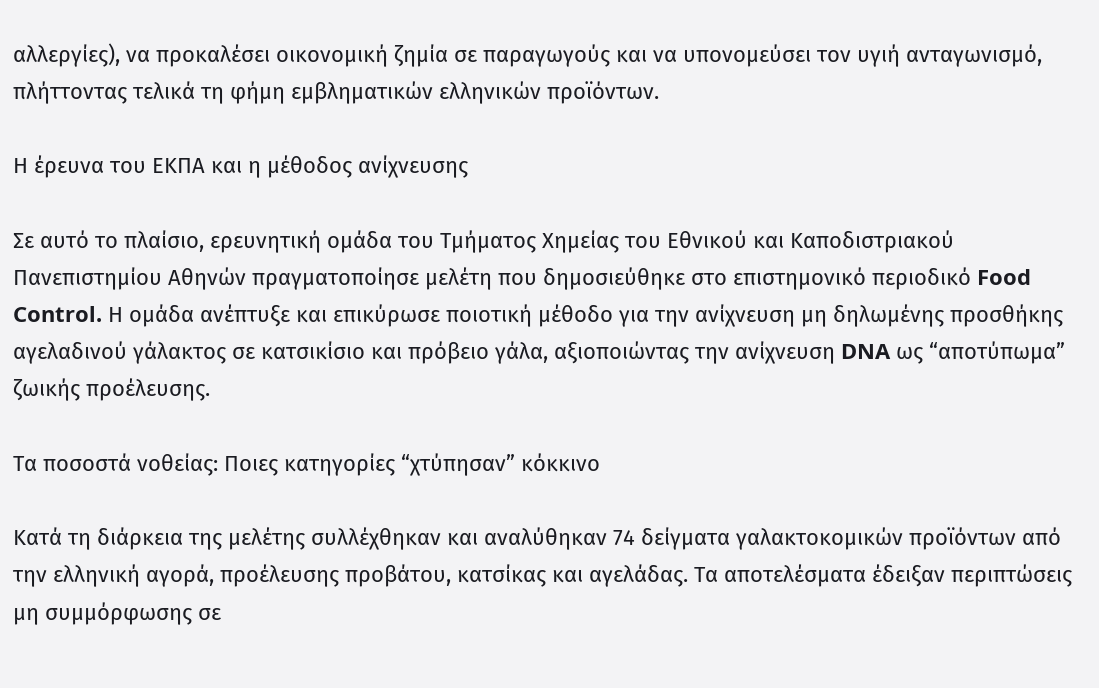αλλεργίες), να προκαλέσει οικονομική ζημία σε παραγωγούς και να υπονομεύσει τον υγιή ανταγωνισμό, πλήττοντας τελικά τη φήμη εμβληματικών ελληνικών προϊόντων.

Η έρευνα του ΕΚΠΑ και η μέθοδος ανίχνευσης

Σε αυτό το πλαίσιο, ερευνητική ομάδα του Τμήματος Χημείας του Εθνικού και Καποδιστριακού Πανεπιστημίου Αθηνών πραγματοποίησε μελέτη που δημοσιεύθηκε στο επιστημονικό περιοδικό Food Control. Η ομάδα ανέπτυξε και επικύρωσε ποιοτική μέθοδο για την ανίχνευση μη δηλωμένης προσθήκης αγελαδινού γάλακτος σε κατσικίσιο και πρόβειο γάλα, αξιοποιώντας την ανίχνευση DNA ως “αποτύπωμα” ζωικής προέλευσης.

Τα ποσοστά νοθείας: Ποιες κατηγορίες “χτύπησαν” κόκκινο

Κατά τη διάρκεια της μελέτης συλλέχθηκαν και αναλύθηκαν 74 δείγματα γαλακτοκομικών προϊόντων από την ελληνική αγορά, προέλευσης προβάτου, κατσίκας και αγελάδας. Τα αποτελέσματα έδειξαν περιπτώσεις μη συμμόρφωσης σε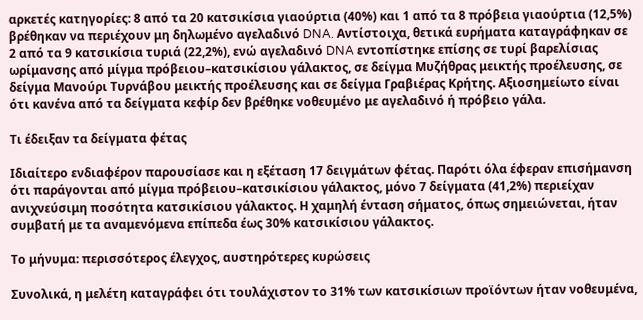αρκετές κατηγορίες: 8 από τα 20 κατσικίσια γιαούρτια (40%) και 1 από τα 8 πρόβεια γιαούρτια (12,5%) βρέθηκαν να περιέχουν μη δηλωμένο αγελαδινό DNA. Αντίστοιχα, θετικά ευρήματα καταγράφηκαν σε 2 από τα 9 κατσικίσια τυριά (22,2%), ενώ αγελαδινό DNA εντοπίστηκε επίσης σε τυρί βαρελίσιας ωρίμανσης από μίγμα πρόβειου–κατσικίσιου γάλακτος, σε δείγμα Μυζήθρας μεικτής προέλευσης, σε δείγμα Μανούρι Τυρνάβου μεικτής προέλευσης και σε δείγμα Γραβιέρας Κρήτης. Αξιοσημείωτο είναι ότι κανένα από τα δείγματα κεφίρ δεν βρέθηκε νοθευμένο με αγελαδινό ή πρόβειο γάλα.

Τι έδειξαν τα δείγματα φέτας

Ιδιαίτερο ενδιαφέρον παρουσίασε και η εξέταση 17 δειγμάτων φέτας. Παρότι όλα έφεραν επισήμανση ότι παράγονται από μίγμα πρόβειου–κατσικίσιου γάλακτος, μόνο 7 δείγματα (41,2%) περιείχαν ανιχνεύσιμη ποσότητα κατσικίσιου γάλακτος. Η χαμηλή ένταση σήματος, όπως σημειώνεται, ήταν συμβατή με τα αναμενόμενα επίπεδα έως 30% κατσικίσιου γάλακτος.

Το μήνυμα: περισσότερος έλεγχος, αυστηρότερες κυρώσεις

Συνολικά, η μελέτη καταγράφει ότι τουλάχιστον το 31% των κατσικίσιων προϊόντων ήταν νοθευμένα,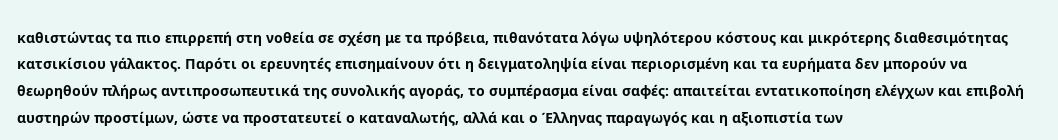καθιστώντας τα πιο επιρρεπή στη νοθεία σε σχέση με τα πρόβεια, πιθανότατα λόγω υψηλότερου κόστους και μικρότερης διαθεσιμότητας κατσικίσιου γάλακτος. Παρότι οι ερευνητές επισημαίνουν ότι η δειγματοληψία είναι περιορισμένη και τα ευρήματα δεν μπορούν να θεωρηθούν πλήρως αντιπροσωπευτικά της συνολικής αγοράς, το συμπέρασμα είναι σαφές: απαιτείται εντατικοποίηση ελέγχων και επιβολή αυστηρών προστίμων, ώστε να προστατευτεί ο καταναλωτής, αλλά και ο Έλληνας παραγωγός και η αξιοπιστία των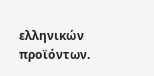ελληνικών προϊόντων.